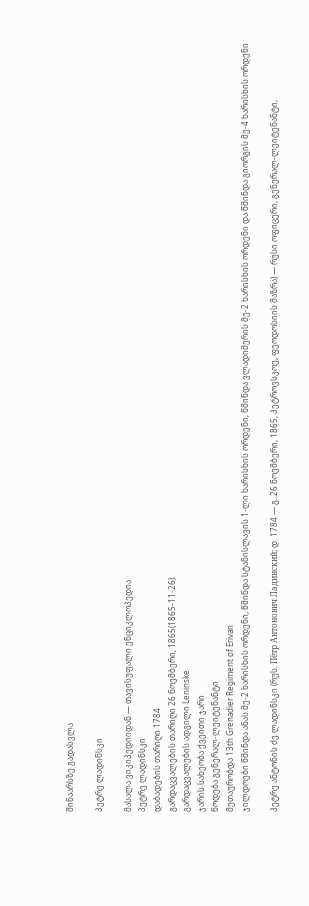შინაარსზე გადასვლა

პეტრე ლადინსკი

მასალა ვიკიპედიიდან — თავისუფალი ენციკლოპედია
პეტრე ლადინსკი
დაბადების თარიღი 1784
გარდაცვალების თარიღი 26 ნოემბერი, 1865(1865-11-26)
გარდაცვალების ადგილი Leninske
ჯარის სახეობა ქვეითი ჯარი
წოდება გენერალ-ლეიტენანტი
მეთაურობდა 13th Grenadier Regiment of Erivan
ჯილდოები წმინდა ანას მე-2 ხარისხის ორდენი, წმინდა სტანისლავის 1-ლი ხარისხის ორდენი, წმინდა ვლადიმერის მე-2 ხარისხის ორდენი და წმინდა გიორგის მე-4 ხარისხის ორდენი

პეტრე ანტონის ძე ლადინსკი (რუს. Пётр Антонович Ладинский; დ. 1784 — გ. 26 ნოემბერი, 1865, პეტროვსკოე, ფეოდოსიის მაზრა) — რუსი ოფიცერი, გენერალ-ლეიტენანტი,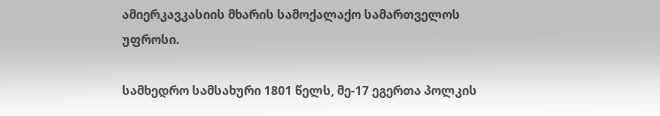ამიერკავკასიის მხარის სამოქალაქო სამართველოს უფროსი.

სამხედრო სამსახური 1801 წელს, მე-17 ეგერთა პოლკის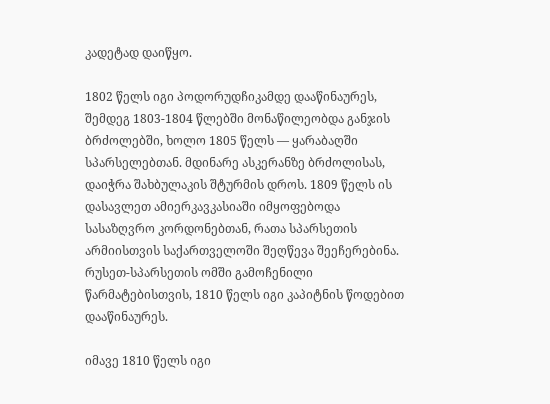კადეტად დაიწყო.

1802 წელს იგი პოდორუდჩიკამდე დააწინაურეს, შემდეგ 1803-1804 წლებში მონაწილეობდა განჯის ბრძოლებში, ხოლო 1805 წელს — ყარაბაღში სპარსელებთან. მდინარე ასკერანზე ბრძოლისას, დაიჭრა შახბულაკის შტურმის დროს. 1809 წელს ის დასავლეთ ამიერკავკასიაში იმყოფებოდა სასაზღვრო კორდონებთან, რათა სპარსეთის არმიისთვის საქართველოში შეღწევა შეეჩერებინა. რუსეთ-სპარსეთის ომში გამოჩენილი წარმატებისთვის, 1810 წელს იგი კაპიტნის წოდებით დააწინაურეს.

იმავე 1810 წელს იგი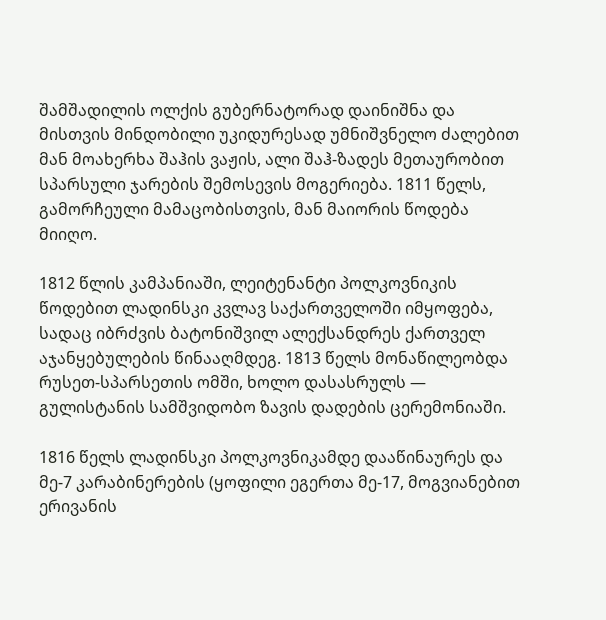შამშადილის ოლქის გუბერნატორად დაინიშნა და მისთვის მინდობილი უკიდურესად უმნიშვნელო ძალებით მან მოახერხა შაჰის ვაჟის, ალი შაჰ-ზადეს მეთაურობით სპარსული ჯარების შემოსევის მოგერიება. 1811 წელს, გამორჩეული მამაცობისთვის, მან მაიორის წოდება მიიღო.

1812 წლის კამპანიაში, ლეიტენანტი პოლკოვნიკის წოდებით ლადინსკი კვლავ საქართველოში იმყოფება, სადაც იბრძვის ბატონიშვილ ალექსანდრეს ქართველ აჯანყებულების წინააღმდეგ. 1813 წელს მონაწილეობდა რუსეთ-სპარსეთის ომში, ხოლო დასასრულს — გულისტანის სამშვიდობო ზავის დადების ცერემონიაში.

1816 წელს ლადინსკი პოლკოვნიკამდე დააწინაურეს და მე-7 კარაბინერების (ყოფილი ეგერთა მე-17, მოგვიანებით ერივანის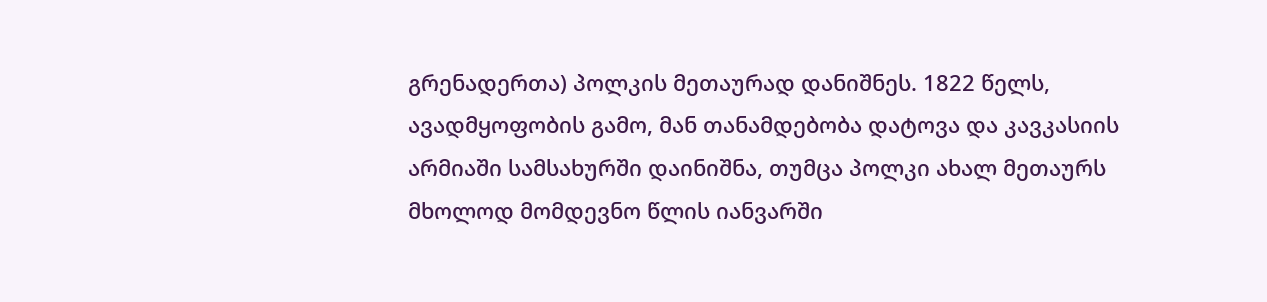გრენადერთა) პოლკის მეთაურად დანიშნეს. 1822 წელს, ავადმყოფობის გამო, მან თანამდებობა დატოვა და კავკასიის არმიაში სამსახურში დაინიშნა, თუმცა პოლკი ახალ მეთაურს მხოლოდ მომდევნო წლის იანვარში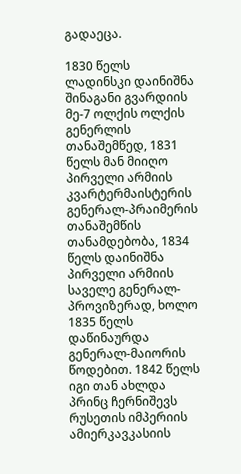გადაეცა.

1830 წელს ლადინსკი დაინიშნა შინაგანი გვარდიის მე-7 ოლქის ოლქის გენერლის თანაშემწედ, 1831 წელს მან მიიღო პირველი არმიის კვარტერმაისტერის გენერალ-პრაიმერის თანაშემწის თანამდებობა, 1834 წელს დაინიშნა პირველი არმიის საველე გენერალ-პროვიზერად, ხოლო 1835 წელს დაწინაურდა გენერალ-მაიორის წოდებით. 1842 წელს იგი თან ახლდა პრინც ჩერნიშევს რუსეთის იმპერიის ამიერკავკასიის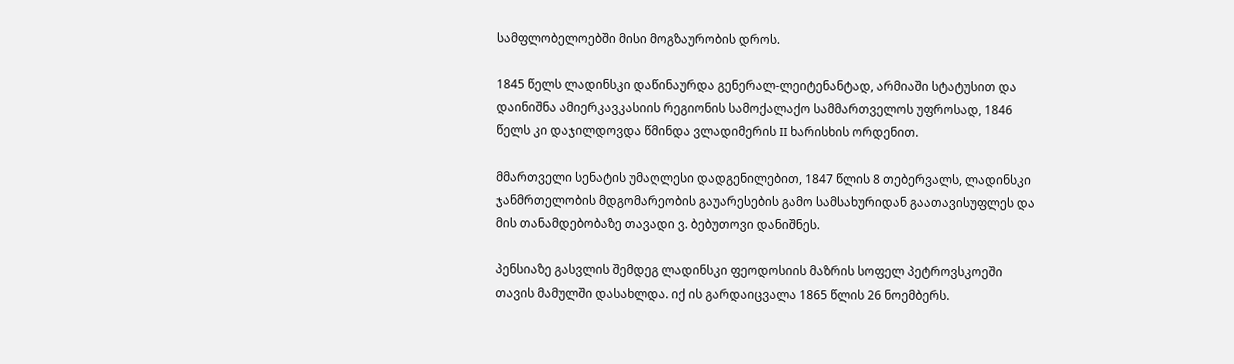სამფლობელოებში მისი მოგზაურობის დროს.

1845 წელს ლადინსკი დაწინაურდა გენერალ-ლეიტენანტად, არმიაში სტატუსით და დაინიშნა ამიერკავკასიის რეგიონის სამოქალაქო სამმართველოს უფროსად, 1846 წელს კი დაჯილდოვდა წმინდა ვლადიმერის II ხარისხის ორდენით.

მმართველი სენატის უმაღლესი დადგენილებით, 1847 წლის 8 თებერვალს, ლადინსკი ჯანმრთელობის მდგომარეობის გაუარესების გამო სამსახურიდან გაათავისუფლეს და მის თანამდებობაზე თავადი ვ. ბებუთოვი დანიშნეს.

პენსიაზე გასვლის შემდეგ ლადინსკი ფეოდოსიის მაზრის სოფელ პეტროვსკოეში თავის მამულში დასახლდა. იქ ის გარდაიცვალა 1865 წლის 26 ნოემბერს.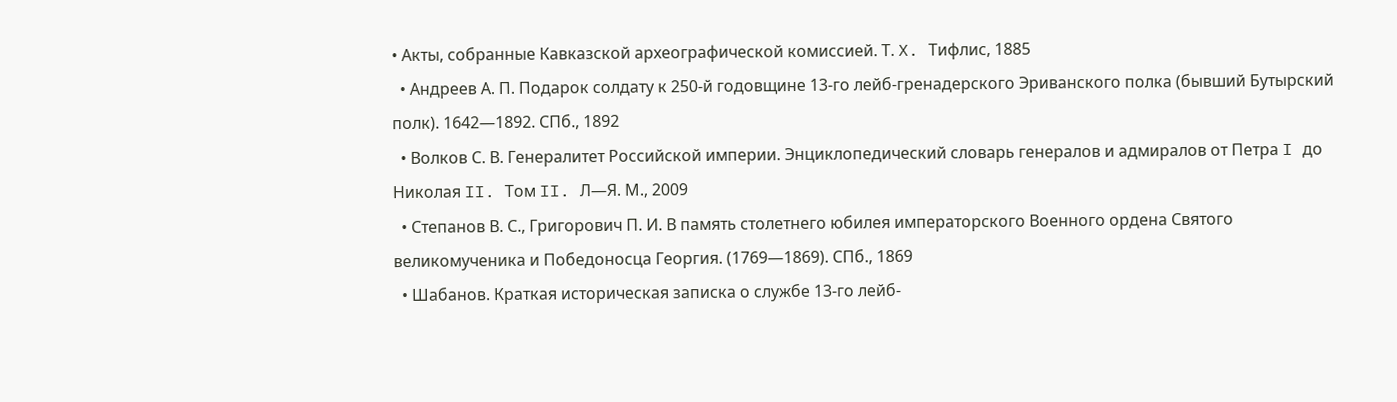• Акты, собранные Кавказской археографической комиссией. Т. X. Тифлис, 1885
  • Андреев А. П. Подарок солдату к 250-й годовщине 13-го лейб-гренадерского Эриванского полка (бывший Бутырский полк). 1642—1892. СПб., 1892
  • Волков С. В. Генералитет Российской империи. Энциклопедический словарь генералов и адмиралов от Петра I до Николая II. Том II. Л—Я. М., 2009
  • Степанов В. С., Григорович П. И. В память столетнего юбилея императорского Военного ордена Святого великомученика и Победоносца Георгия. (1769—1869). СПб., 1869
  • Шабанов. Краткая историческая записка о службе 13-го лейб-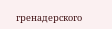гренадерского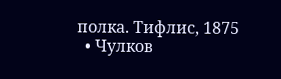полка. Тифлис, 1875
  • Чулков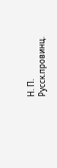Н. П. Русск.провинц.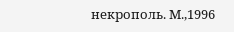некрополь. М.,1996